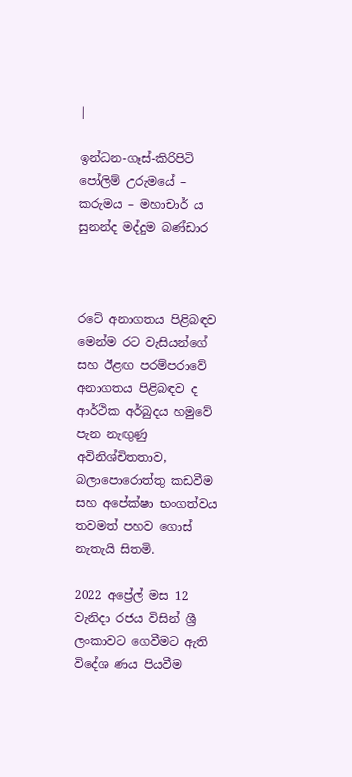|

ඉන්ධන-ගෑස්-කිරිපිටි පෝලිම් උරුමයේ – කරුමය – මහාචාර් ය සුනන්ද මද්දුම බණ්ඩාර



රටේ අනාගතය පිළිබඳව මෙන්ම රට වැසියන්ගේ සහ ඊළඟ පරම්පරාවේ අනාගතය පිළිබඳව ද ආර්ථික අර්බුදය හමුවේ පැන නැඟුණු අවිනිශ්චිතතාව, බලාපොරොත්තු කඩවීම සහ අපේක්ෂා භංගත්වය තවමත් පහව ගොස් නැතැයි සිතමි.

2022 අප්‍රේල් මස 12 වැනිදා රජය විසින් ශ්‍රී ලංකාවට ගෙවීමට ඇති විදේශ ණය පියවීම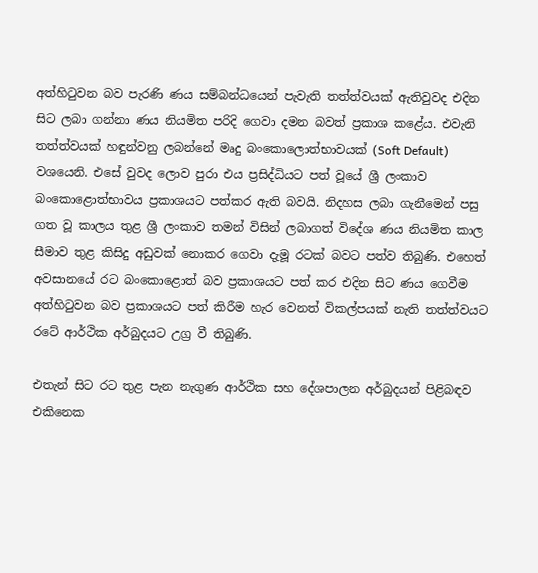අත්හිටුවන බව පැරණි ණය සම්බන්ධයෙන් පැවැති තත්ත්වයක් ඇතිවුවද එදින සිට ලබා ගන්නා ණය නියමිත පරිදි ගෙවා දමන බවත් ප්‍රකාශ කළේය. එවැනි තත්ත්වයක් හඳුන්වනු ලබන්නේ මෘදු බංකොලොත්භාවයක් (Soft Default) වශයෙනි. එසේ වුවද ලොව පුරා එය ප්‍රසිද්ධියට පත් වූයේ ශ්‍රී ලංකාව බංකොළොත්භාවය ප්‍රකාශයට පත්කර ඇති බවයි. නිදහස ලබා ගැනීමෙන් පසු ගත වූ කාලය තුළ ශ්‍රී ලංකාව තමන් විසින් ලබාගත් විදේශ ණය නියමිත කාල සීමාව තුළ කිසිදු අඩුවක් නොකර ගෙවා දැමූ රටක් බවට පත්ව තිබුණි. එහෙත් අවසානයේ රට බංකොළොත් බව ප්‍රකාශයට පත් කර එදින සිට ණය ගෙවීම අත්හිටුවන බව ප්‍රකාශයට පත් කිරීම හැර වෙනත් විකල්පයක් නැති තත්ත්වයට රටේ ආර්ථික අර්බුදයට උග්‍ර වී තිබුණි.

එතැන් සිට රට තුළ පැන නැගුණ ආර්ථික සහ දේශපාලන අර්බුදයන් පිළිබඳව එකිනෙක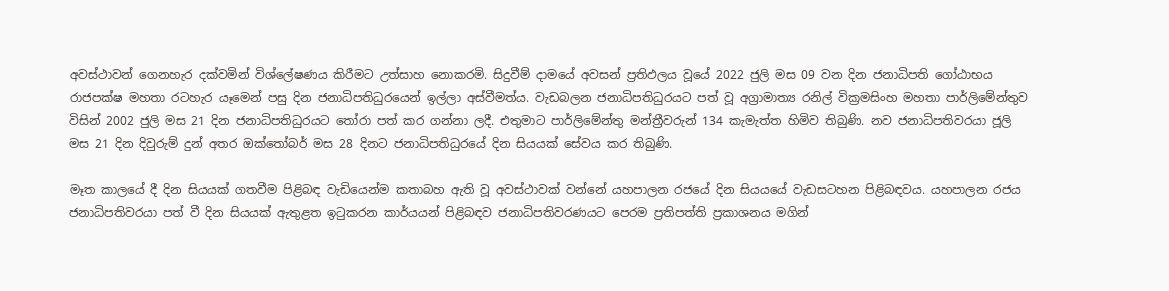අවස්ථාවන් ගෙනහැර දක්වමින් විශ්ලේෂණය කිරීමට උත්සාහ නොකරමි. සිදුවීම් දාමයේ අවසන් ප්‍රතිඵලය වූයේ 2022 ජුලි මස 09 වන දින ජනාධිපති ගෝඨාභය රාජපක්ෂ මහතා රටහැර යෑමෙන් පසු දින ජනාධිපතිධුරයෙන් ඉල්ලා අස්වීමත්ය. වැඩබලන ජනාධිපතිධුරයට පත් වූ අග්‍රාමාත්‍ය රනිල් වික්‍රමසිංහ මහතා පාර්ලිමේන්තුව විසින් 2002 ජුලි මස 21 දින ජනාධිපතිධුරයට තෝරා පත් කර ගන්නා ලදී. එතුමාට පාර්ලිමේන්තු මන්ත්‍රීවරුන් 134 කැමැත්ත හිමිව තිබුණි. නව ජනාධිපතිවරයා ජූලි මස 21 දින දිවුරුම් දුන් අතර ඔක්තෝබර් මස 28 දිනට ජනාධිපතිධුරයේ දින සියයක් සේවය කර තිබුණි.

මෑත කාලයේ දී දින සියයක් ගතවීම පිළිබඳ වැඩියෙන්ම කතාබහ ඇති වූ අවස්ථාවක් වන්නේ යහපාලන රජයේ දින සියයයේ වැඩසටහන පිළිබඳවය. යහපාලන රජය ජනාධිපතිවරයා පත් වී දින සියයක් ඇතුළත ඉටුකරන කාර්යයන් පිළිබඳව ජනාධිපතිවරණයට පෙරම ප්‍රතිපත්ති ප්‍රකාශනය මගින්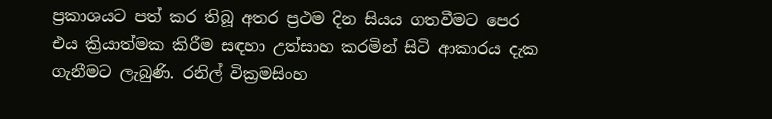ප්‍රකාශයට පත් කර තිබූ අතර ප්‍රථම දින සියය ගතවීමට පෙර එය ක්‍රියාත්මක කිරීම සඳහා උත්සාහ කරමින් සිටි ආකාරය දැක ගැනීමට ලැබුණි. රනිල් වික්‍රමසිංහ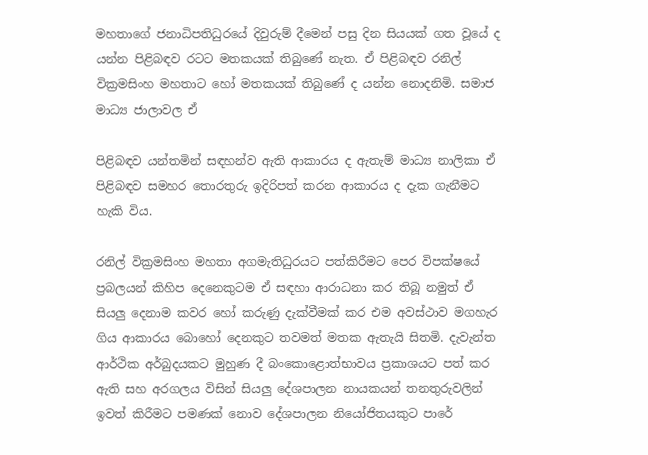මහතාගේ ජනාධිපතිධුරයේ දිවුරුම් දීමෙන් පසු දින සියයක් ගත වූයේ ද යන්න පිළිබඳව රටට මතකයක් තිබුණේ නැත. ඒ පිළිබඳව රනිල් වික්‍රමසිංහ මහතාට හෝ මතකයක් තිබුණේ ද යන්න නොදනිමි. සමාජ මාධ්‍ය ජාලාවල ඒ

පිළිබඳව යන්තමින් සඳහන්ව ඇති ආකාරය ද ඇතැම් මාධ්‍ය නාලිකා ඒ පිළිබඳව සමහර තොරතුරු ඉදිරිපත් කරන ආකාරය ද දැක ගැනීමට හැකි විය.

රනිල් වික්‍රමසිංහ මහතා අගමැතිධුරයට පත්කිරීමට පෙර විපක්ෂයේ ප්‍රබලයන් කිහිප දෙනෙකුටම ඒ සඳහා ආරාධනා කර තිබූ නමුත් ඒ සියලු දෙනාම කවර හෝ කරුණු දැක්වීමක් කර එම අවස්ථාව මගහැර ගිය ආකාරය බොහෝ දෙනකුට තවමත් මතක ඇතැයි සිතමි. දැවැන්ත ආර්ථික අර්බුදයකට මුහුණ දී බංකොළොත්භාවය ප්‍රකාශයට පත් කර ඇති සහ අරගලය විසින් සියලු දේශපාලන නායකයන් තනතුරුවලින් ඉවත් කිරීමට පමණක් නොව දේශපාලන නියෝජිතයකුට පාරේ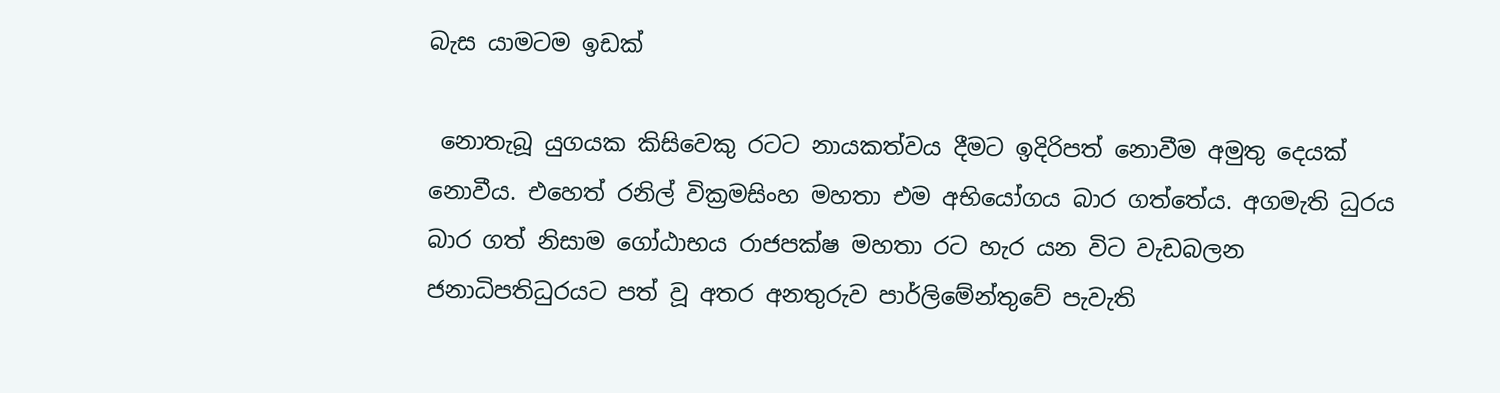බැස යාමටම ඉඩක්

 නොතැබූ යුගයක කිසිවෙකු රටට නායකත්වය දීමට ඉදිරිපත් නොවීම අමුතු දෙයක් නොවීය. එහෙත් රනිල් වික්‍රමසිංහ මහතා එම අභියෝගය බාර ගත්තේය. අගමැති ධුරය බාර ගත් නිසාම ගෝඨාභය රාජපක්ෂ මහතා රට හැර යන විට වැඩබලන ජනාධිපතිධුරයට පත් වූ අතර අනතුරුව පාර්ලිමේන්තුවේ පැවැති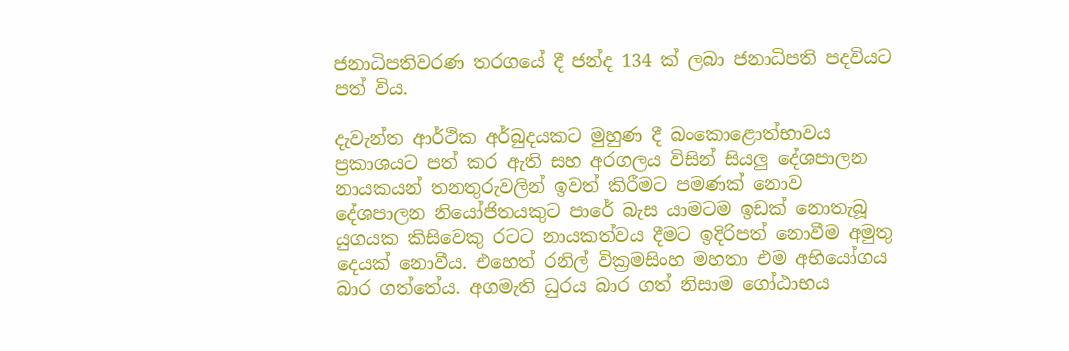ජනාධිපතිවරණ තරගයේ දී ජන්ද 134 ක් ලබා ජනාධිපති පදවියට පත් විය.

දැවැන්ත ආර්ථික අර්බුදයකට මුහුණ දී බංකොළොත්භාවය ප්‍රකාශයට පත් කර ඇති සහ අරගලය විසින් සියලු දේශපාලන නායකයන් තනතුරුවලින් ඉවත් කිරීමට පමණක් නොව දේශපාලන නියෝජිතයකුට පාරේ බැස යාමටම ඉඩක් නොතැබූ යුගයක කිසිවෙකු රටට නායකත්වය දීමට ඉදිරිපත් නොවීම අමුතු දෙයක් නොවීය. එහෙත් රනිල් වික්‍රමසිංහ මහතා එම අභියෝගය බාර ගත්තේය. අගමැති ධුරය බාර ගත් නිසාම ගෝඨාභය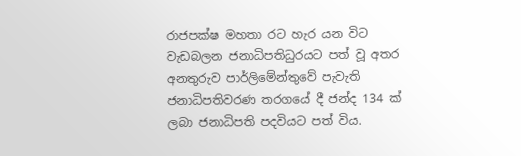රාජපක්ෂ මහතා රට හැර යන විට වැඩබලන ජනාධිපතිධුරයට පත් වූ අතර අනතුරුව පාර්ලිමේන්තුවේ පැවැති ජනාධිපතිවරණ තරගයේ දී ජන්ද 134 ක් ලබා ජනාධිපති පදවියට පත් විය.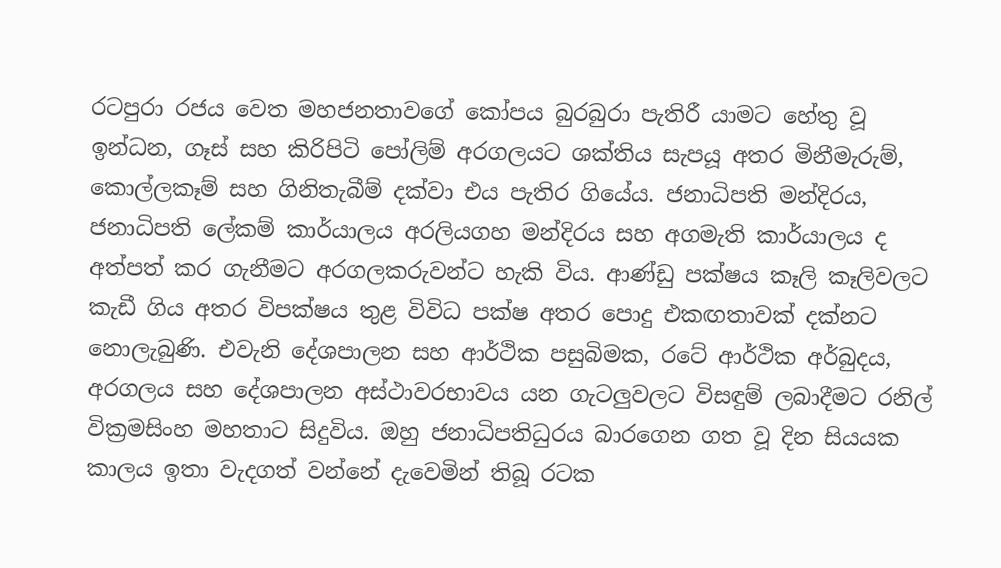රටපුරා රජය වෙත මහජනතාවගේ කෝපය බුරබුරා පැතිරී යාමට හේතු වූ ඉන්ධන, ගෑස් සහ කිරිපිටි පෝලිම් අරගලයට ශක්තිය සැපයූ අතර මිනීමැරුම්, කොල්ලකෑම් සහ ගිනිතැබීම් දක්වා එය පැතිර ගියේය. ජනාධිපති මන්දිරය, ජනාධිපති ලේකම් කාර්යාලය අරලියගහ මන්දිරය සහ අගමැති කාර්යාලය ද අත්පත් කර ගැනීමට අරගලකරුවන්ට හැකි විය. ආණ්ඩු පක්ෂය කෑලි කෑලිවලට කැඩී ගිය අතර විපක්ෂය තුළ විවිධ පක්ෂ අතර පොදු එකඟතාවක් දක්නට නොලැබුණි. එවැනි දේශපාලන සහ ආර්ථික පසුබිමක, රටේ ආර්ථික අර්බුදය, අරගලය සහ දේශපාලන අස්ථාවරභාවය යන ගැටලුවලට විසඳුම් ලබාදීමට රනිල් වික්‍රමසිංහ මහතාට සිදුවිය. ඔහු ජනාධිපතිධුරය බාරගෙන ගත වූ දින සියයක කාලය ඉතා වැදගත් වන්නේ දැවෙමින් තිබූ රටක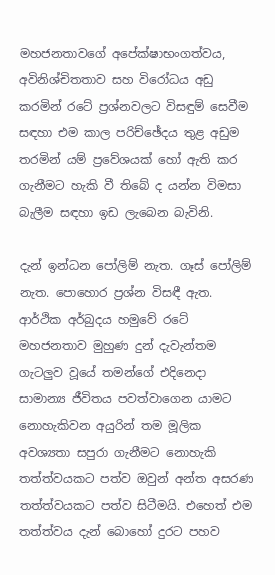මහජනතාවගේ අපේක්ෂාභංගත්වය, අවිනිශ්චිතතාව සහ විරෝධය අඩු කරමින් රටේ ප්‍රශ්නවලට විසඳුම් සෙවීම සඳහා එම කාල පරිච්ඡේදය තුළ අඩුම තරමින් යම් ප්‍රවේශයක් හෝ ඇති කර ගැනීමට හැකි වී තිබේ ද යන්න විමසා බැලීම සඳහා ඉඩ ලැබෙන බැවිනි.

දැන් ඉන්ධන පෝලිම් නැත. ගෑස් පෝලිම් නැත. පොහොර ප්‍රශ්න විසඳී ඇත. ආර්ථික අර්බුදය හමුවේ රටේ මහජනතාව මුහුණ දුන් දැවැන්තම ගැටලුව වූයේ තමන්ගේ එදිනෙදා සාමාන්‍ය ජීවිතය පවත්වාගෙන යාමට නොහැකිවන අයුරින් තම මූලික අවශ්‍යතා සපුරා ගැනීමට නොහැකි තත්ත්වයකට පත්ව ඔවුන් අන්ත අසරණ තත්ත්වයකට පත්ව සිටීමයි. එහෙත් එම තත්ත්වය දැන් බොහෝ දුරට පහව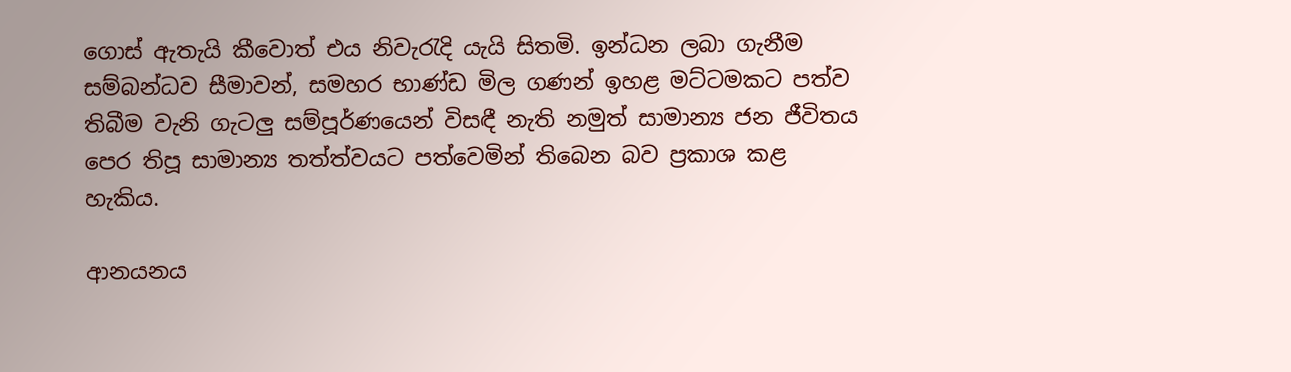ගොස් ඇතැයි කීවොත් එය නිවැරැදි යැයි සිතමි. ඉන්ධන ලබා ගැනීම සම්බන්ධව සීමාවන්, සමහර භාණ්ඩ මිල ගණන් ඉහළ මට්ටමකට පත්ව තිබීම වැනි ගැටලු සම්පූර්ණයෙන් විසඳී නැති නමුත් සාමාන්‍ය ජන ජීවිතය පෙර තිපූ සාමාන්‍ය තත්ත්වයට පත්වෙමින් තිබෙන බව ප්‍රකාශ කළ හැකිය.

ආනයනය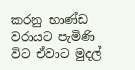කරනු භාණ්ඩ වරායට පැමිණි විට ඒවාට මුදල්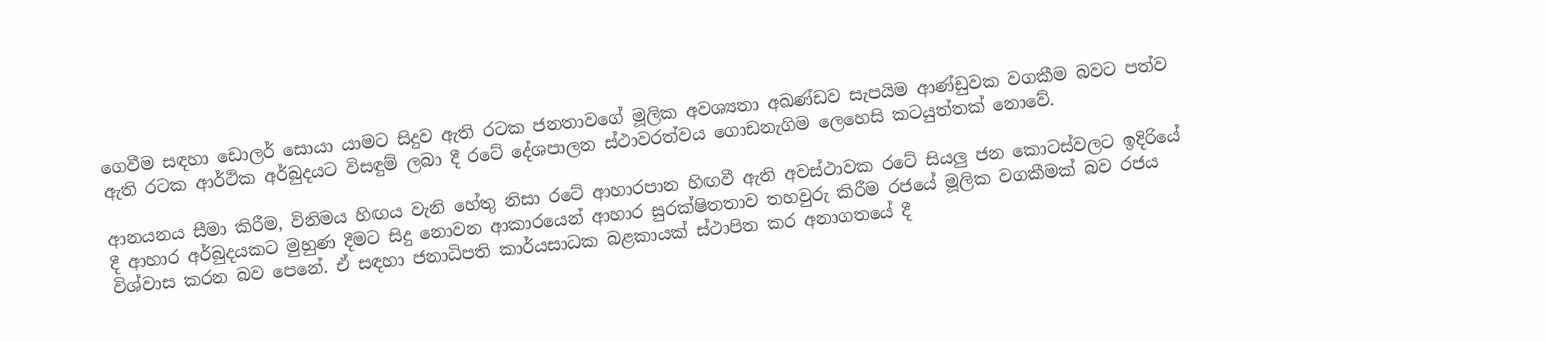ගෙවීම සඳහා ඩොලර් සොයා යාමට සිදුව ඇති රටක ජනතාවගේ මූලික අවශ්‍යතා අඛණ්ඩව සැපයිම ආණ්ඩුවක වගකීම බවට පත්ව ඇති රටක ආර්ථික අර්බුදයට විසඳුම් ලබා දී රටේ දේශපාලන ස්ථාවරත්වය ගොඩනැගිම ලෙහෙසි කටයුත්තක් නොවේ.

ආනයනය සීමා කිරීම, විනිමය හිඟය වැනි හේතු නිසා රටේ ආහාරපාන හිඟවී ඇති අවස්ථාවක රටේ සියලු ජන කොටස්වලට ඉදිරියේ දී ආහාර අර්බුදයකට මුහුණ දීමට සිදු නොවන ආකාරයෙන් ආහාර සුරක්ෂිතතාව තහවුරු කිරීම රජයේ මූලික වගකීමක් බව රජය විශ්වාස කරන බව පෙනේ. ඒ සඳහා ජනාධිපති කාර්යසාධක බළකායක් ස්ථාපිත කර අනාගතයේ දී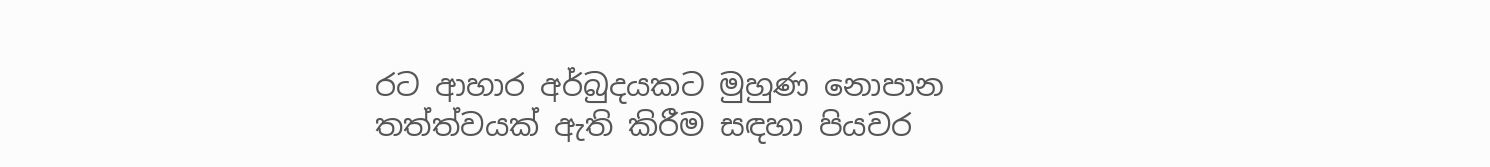රට ආහාර අර්බුදයකට මුහුණ නොපාන තත්ත්වයක් ඇති කිරීම සඳහා පියවර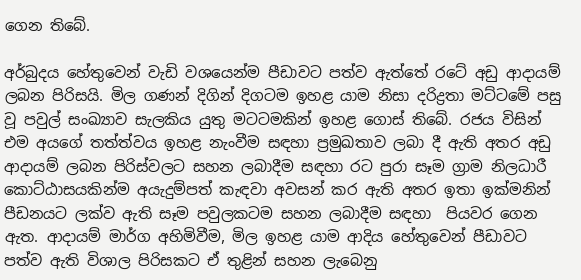ගෙන තිබේ.

අර්බුදය හේතුවෙන් වැඩි වශයෙන්ම පීඩාවට පත්ව ඇත්තේ රටේ අඩු ආදායම් ලබන පිරිසයි. මිල ගණන් දිගින් දිගටම ඉහළ යාම නිසා දරිද්‍රතා මට්ටමේ පසු වූ පවුල් සංඛ්‍යාව සැලකිය යුතු මටටමකින් ඉහළ ගොස් තිබේ. රජය විසින් එම අයගේ තත්ත්වය ඉහළ නැංවීම සඳහා ප්‍රමුඛතාව ලබා දී ඇති අතර අඩු ආදායම් ලබන පිරිස්වලට සහන ලබාදීම සඳහා රට පුරා සෑම ග්‍රාම නිලධාරී කොට්ඨාසයකින්ම අයැදුම්පත් කැඳවා අවසන් කර ඇති අතර ඉතා ඉක්මනින් පීඩනයට ලක්ව ඇති සෑම පවුලකටම සහන ලබාදීම සඳහා  පියවර ගෙන ඇත. ආදායම් මාර්ග අහිමිවීම, මිල ඉහළ යාම ආදිය හේතුවෙන් පීඩාවට පත්ව ඇති විශාල පිරිසකට ඒ තුළින් සහන ලැබෙනු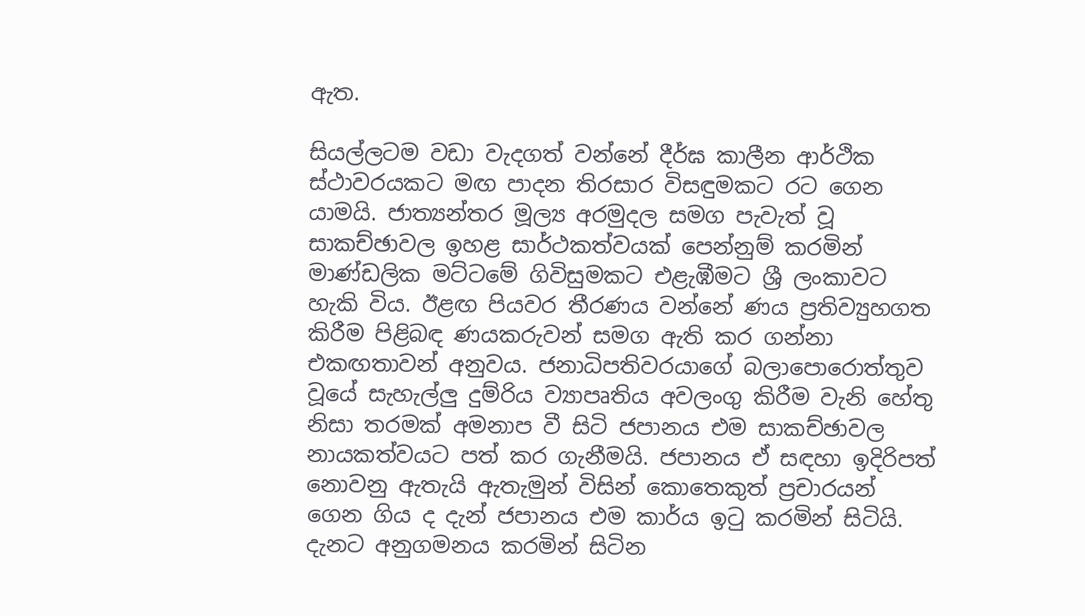ඇත.

සියල්ලටම වඩා වැදගත් වන්නේ දීර්ඝ කාලීන ආර්ථික ස්ථාවරයකට මඟ පාදන තිරසාර විසඳුමකට රට ගෙන යාමයි. ජාත්‍යන්තර මූල්‍ය අරමුදල සමග පැවැත් වූ සාකච්ඡාවල ඉහළ සාර්ථකත්වයක් පෙන්නුම් කරමින් මාණ්ඩලික මට්ටමේ ගිවිසුමකට එළැඹීමට ශ්‍රී ලංකාවට හැකි විය. ඊළඟ පියවර තීරණය වන්නේ ණය ප්‍රතිව්‍යුහගත කිරීම පිළිබඳ ණයකරුවන් සමග ඇති කර ගන්නා එකඟතාවන් අනුවය. ජනාධිපතිවරයාගේ බලාපොරොත්තුව වූයේ සැහැල්ලු දුම්රිය ව්‍යාපෘතිය අවලංගු කිරීම වැනි හේතු නිසා තරමක් අමනාප වී සිටි ජපානය එම සාකච්ඡාවල නායකත්වයට පත් කර ගැනීමයි. ජපානය ඒ සඳහා ඉදිරිපත්  නොවනු ඇතැයි ඇතැමුන් විසින් කොතෙකුත් ප්‍රචාරයන් ගෙන ගිය ද දැන් ජපානය එම කාර්ය ඉටු කරමින් සිටියි. දැනට අනුගමනය කරමින් සිටින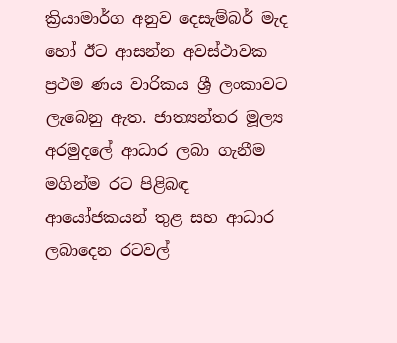ක්‍රියාමාර්ග අනුව දෙසැම්බර් මැද හෝ ඊට ආසන්න අවස්ථාවක ප්‍රථම ණය වාරිකය ශ්‍රී ලංකාවට ලැබෙනු ඇත. ජාත්‍යන්තර මූල්‍ය අරමුදලේ ආධාර ලබා ගැනීම  මගින්ම රට පිළිබඳ ආයෝජකයන් තුළ සහ ආධාර ලබාදෙන රටවල්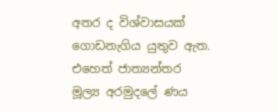අතර ද විශ්වාසයක්  ගොඩනැගිය යුතුව ඇත. එහෙත් ජාත්‍යන්තර මූල්‍ය අරමුදලේ ණය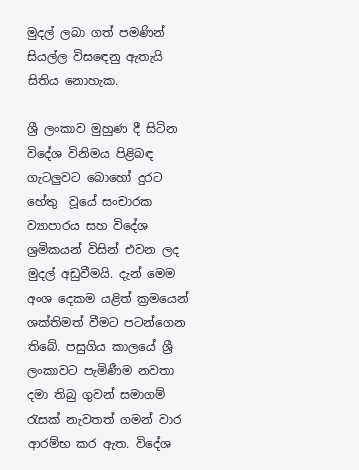මුදල් ලබා ගත් පමණින් සියල්ල විසඳෙනු ඇතැයි සිතිය නොහැක.

ශ්‍රී ලංකාව මුහුණ දී සිටින විදේශ විනිමය පිළිබඳ ගැටලුවට බොහෝ දුරට හේතු  වූයේ සංචාරක ව්‍යාපාරය සහ විදේශ ශ්‍රමිකයන් විසින් එවන ලද මුදල් අඩුවීමයි. දැන් මෙම අංශ දෙකම යළිත් ක්‍රමයෙන් ශක්තිමත් වීමට පටන්ගෙන තිබේ. පසුගිය කාලයේ ශ්‍රී ලංකාවට පැමිණීම නවතා දමා තිබු ගුවන් සමාගම් රැසක් නැවතත් ගමන් වාර ආරම්භ කර ඇත. විදේශ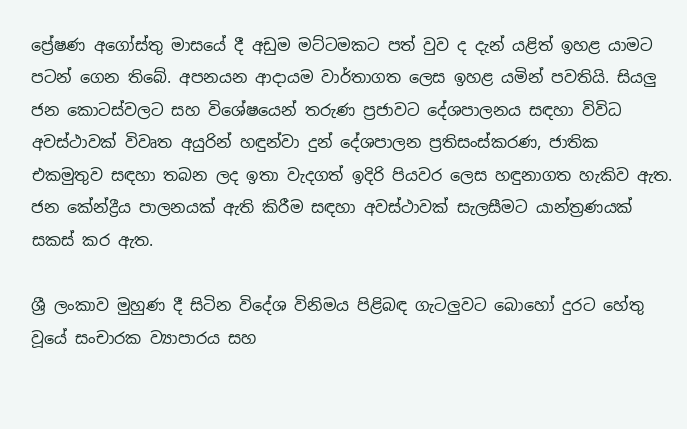ප්‍රේෂණ අගෝස්තු මාසයේ දී අඩුම මට්ටමකට පත් වුව ද දැන් යළිත් ඉහළ යාමට පටන් ගෙන තිබේ. අපනයන ආදායම වාර්තාගත ලෙස ඉහළ යමින් පවතියි. සියලු ජන කොටස්වලට සහ විශේෂයෙන් තරුණ ප්‍රජාවට දේශපාලනය සඳහා විවිධ අවස්ථාවක් විවෘත අයුරින් හඳුන්වා දුන් දේශපාලන ප්‍රතිසංස්කරණ, ජාතික එකමුතුව සඳහා තබන ලද ඉතා වැදගත් ඉදිරි පියවර ලෙස හඳුනාගත හැකිව ඇත. ජන කේන්ද්‍රීය පාලනයක් ඇති කිරීම සඳහා අවස්ථාවක් සැලසීමට යාන්ත්‍රණයක් සකස් කර ඇත.

ශ්‍රී ලංකාව මුහුණ දී සිටින විදේශ විනිමය පිළිබඳ ගැටලුවට බොහෝ දුරට හේතු  වූයේ සංචාරක ව්‍යාපාරය සහ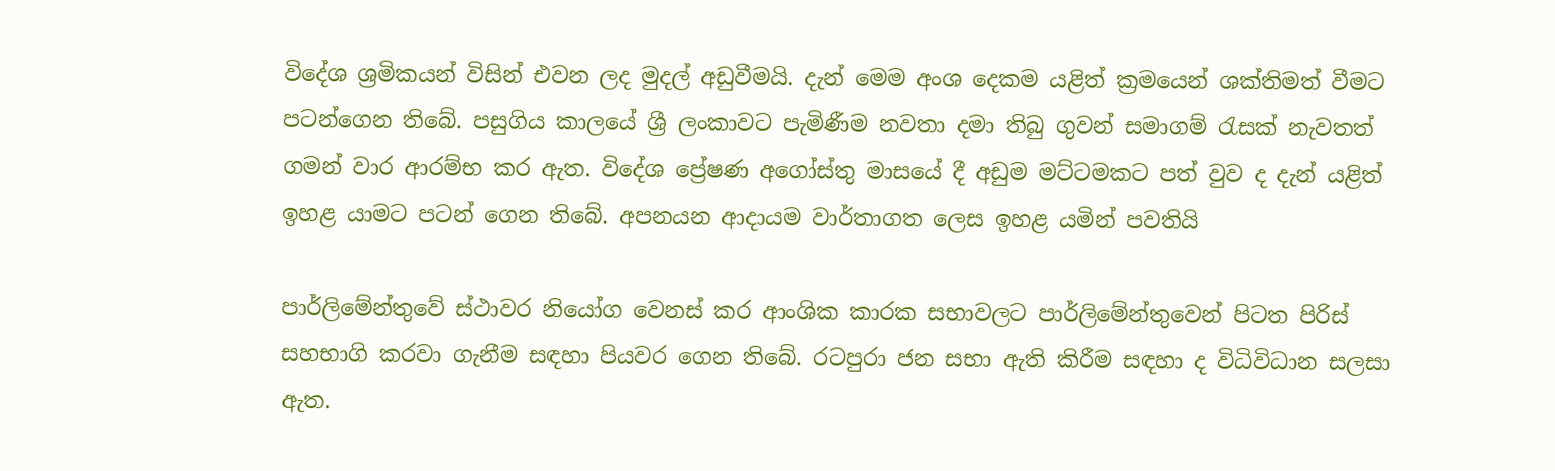විදේශ ශ්‍රමිකයන් විසින් එවන ලද මුදල් අඩුවීමයි. දැන් මෙම අංශ දෙකම යළිත් ක්‍රමයෙන් ශක්තිමත් වීමට පටන්ගෙන තිබේ. පසුගිය කාලයේ ශ්‍රී ලංකාවට පැමිණීම නවතා දමා තිබු ගුවන් සමාගම් රැසක් නැවතත් ගමන් වාර ආරම්භ කර ඇත. විදේශ ප්‍රේෂණ අගෝස්තු මාසයේ දී අඩුම මට්ටමකට පත් වුව ද දැන් යළිත් ඉහළ යාමට පටන් ගෙන තිබේ. අපනයන ආදායම වාර්තාගත ලෙස ඉහළ යමින් පවතියි

පාර්ලිමේන්තුවේ ස්ථාවර නියෝග වෙනස් කර ආංශික කාරක සභාවලට පාර්ලිමේන්තුවෙන් පිටත පිරිස් සහභාගි කරවා ගැනීම සඳහා පියවර ගෙන තිබේ. රටපුරා ජන සභා ඇති කිරීම සඳහා ද විධිවිධාන සලසා ඇත.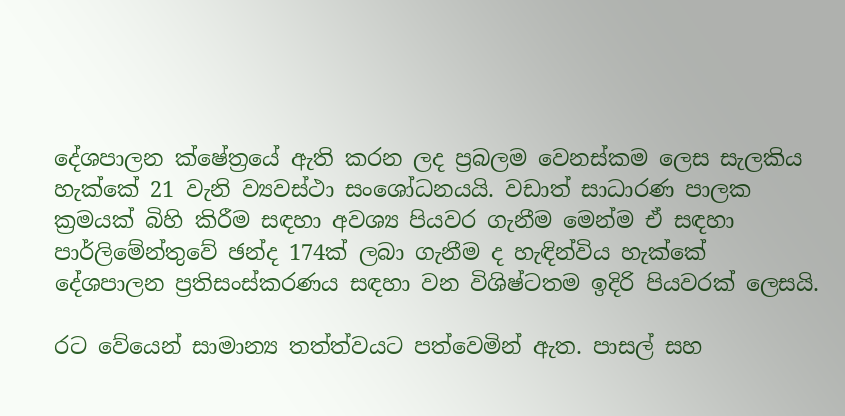දේශපාලන ක්ෂේත්‍රයේ ඇති කරන ලද ප්‍රබලම වෙනස්කම ලෙස සැලකිය  හැක්කේ 21 වැනි ව්‍යවස්ථා සංශෝධනයයි. වඩාත් සාධාරණ පාලක ක්‍රමයක් බිහි කිරීම සඳහා අවශ්‍ය පියවර ගැනීම මෙන්ම ඒ සඳහා පාර්ලිමේන්තුවේ ඡන්ද 174ක් ලබා ගැනීම ද හැඳින්විය හැක්කේ දේශපාලන ප්‍රතිසංස්කරණය සඳහා වන විශිෂ්ටතම ඉදිරි පියවරක් ලෙසයි.

රට වේයෙන් සාමාන්‍ය තත්ත්වයට පත්වෙමින් ඇත. පාසල් සහ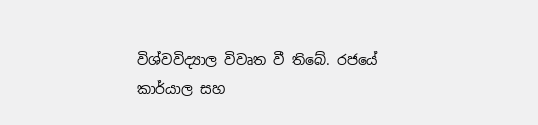විශ්වවිද්‍යාල විවෘත වී තිබේ. රජයේ කාර්යාල සහ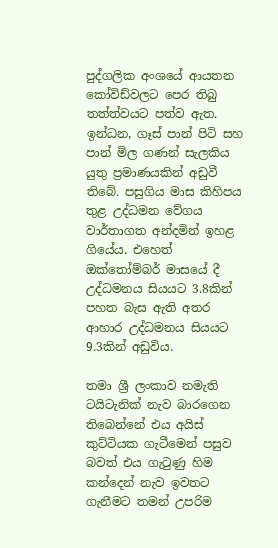පුද්ගලික අංශයේ ආයතන කෝවිඩ්වලට පෙර තිබු තත්ත්වයට පත්ව ඇත. ඉන්ධන, ගෑස් පාන් පිටි සහ පාන් මිල ගණන් සැලකිය යුතු ප්‍රමාණයකින් අඩුවී තිබේ. පසුගිය මාස කිහිපය තුළ උද්ධමන වේගය වාර්තාගත අන්දමින් ඉහළ ගියේය. එහෙත් ඔක්තෝම්බර් මාසයේ දී උද්ධමනය සියයට 3.8කින් පහත බැස ඇති අතර ආහාර උද්ධමනය සියයට 9.3කින් අඩුවිය.

තමා ශ්‍රී ලංකාව නමැති ටයිටැනික් නැව බාරගෙන තිබෙන්නේ එය අයිස් කුට්ටියක ගැටීමෙන් පසුව බවත් එය ගැටුණු හිම කන්දෙන් නැව ඉවතට ගැනීමට තමන් උපරිම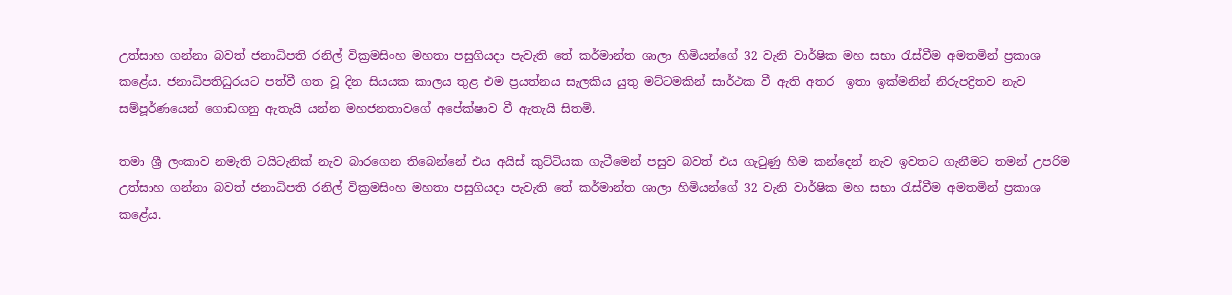උත්සාහ ගන්නා බවත් ජනාධිපති රනිල් වික්‍රමසිංහ මහතා පසුගියදා පැවැති තේ කර්මාන්ත ශාලා හිමියන්ගේ 32 වැනි වාර්ෂික මහ සභා රැස්වීම අමතමින් ප්‍රකාශ කළේය. ජනාධිපතිධුරයට පත්වී ගත වූ දින සියයක කාලය තුළ එම ප්‍රයත්නය සැලකිය යුතු මට්ටමකින් සාර්ථක වී ඇති අතර  ඉතා ඉක්මනින් නිරුපද්‍රිතව නැව සම්පූර්ණයෙන් ගොඩගනු ඇතැයි යන්න මහජනතාවගේ අපේක්ෂාව වී ඇතැයි සිතමි.

තමා ශ්‍රී ලංකාව නමැති ටයිටැනික් නැව බාරගෙන තිබෙන්නේ එය අයිස් කුට්ටියක ගැටීමෙන් පසුව බවත් එය ගැටුණු හිම කන්දෙන් නැව ඉවතට ගැනීමට තමන් උපරිම උත්සාහ ගන්නා බවත් ජනාධිපති රනිල් වික්‍රමසිංහ මහතා පසුගියදා පැවැති තේ කර්මාන්ත ශාලා හිමියන්ගේ 32 වැනි වාර්ෂික මහ සභා රැස්වීම අමතමින් ප්‍රකාශ කළේය.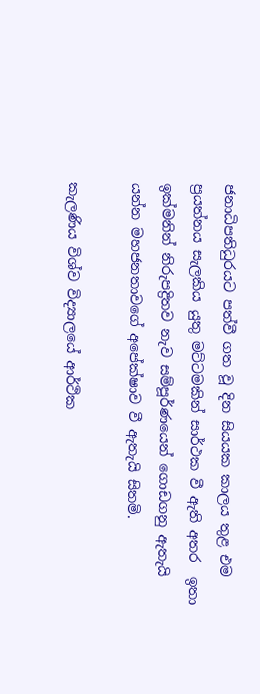ජනාධිපතිධුරයට පත්වී ගත වූ දින සියයක කාලය තුළ එම ප්‍රයත්නය සැලකිය යුතු මට්ටමකින් සාර්ථක වී ඇති අතර  ඉතා ඉක්මනින් නිරුපද්‍රිතව නැව සම්පූර්ණයෙන් ගොඩගනු ඇතැයි යන්න මහජනතාවගේ අපේක්ෂාව වී ඇතැයි සිතමි.

කැලණිය විශ්ව විද්‍යාලයේ ආර්ථික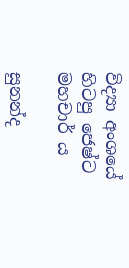විද්‍යා අංශයේ හිටපු ජෙෂ්ට මහචාර් ය

සුනන්ද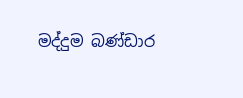මද්දුම බණ්ඩාර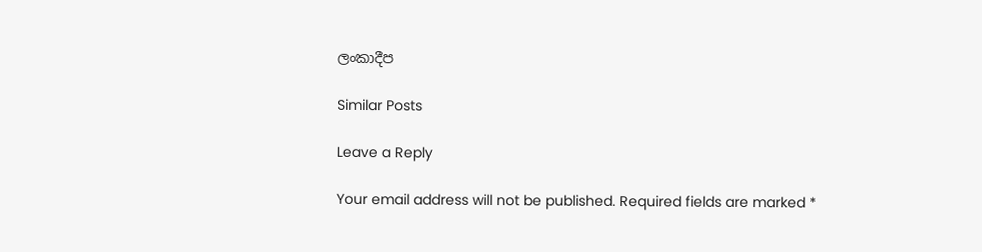ලංකාදීප

Similar Posts

Leave a Reply

Your email address will not be published. Required fields are marked *